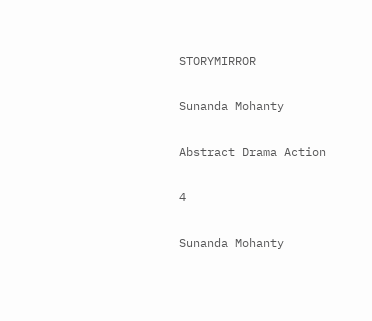STORYMIRROR

Sunanda Mohanty

Abstract Drama Action

4

Sunanda Mohanty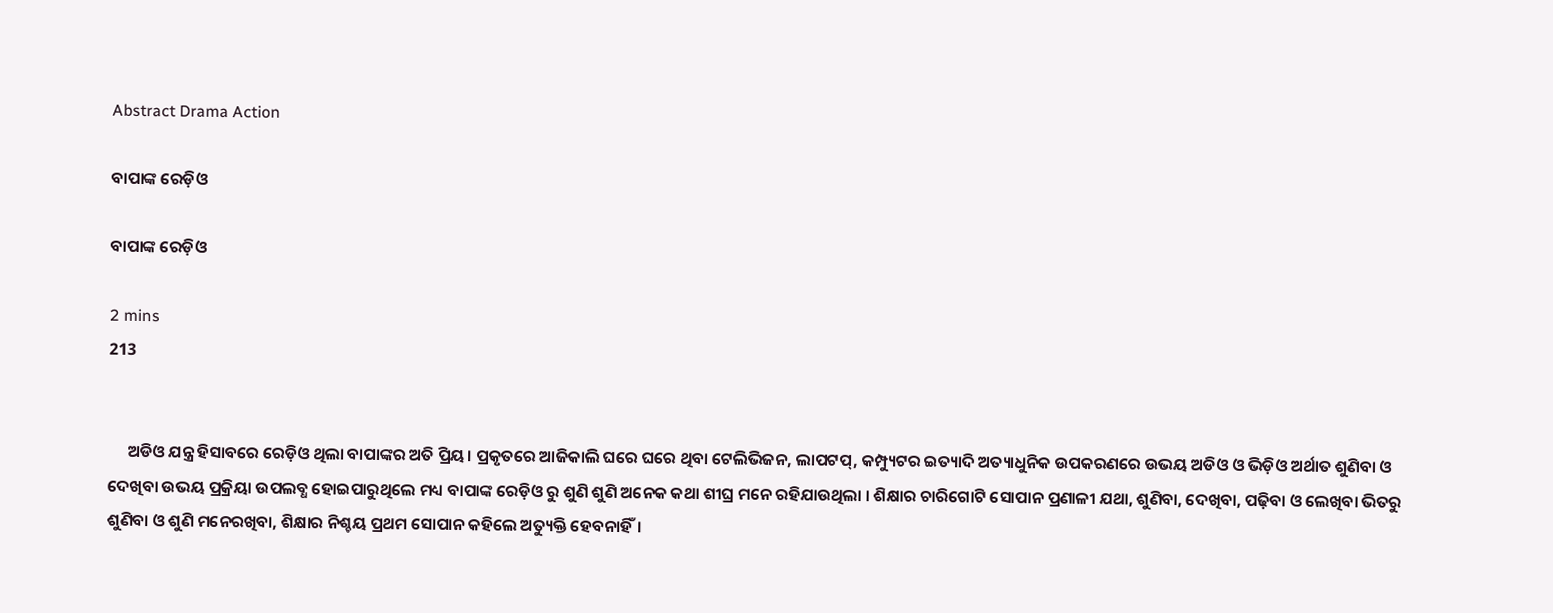Abstract Drama Action

ବାପାଙ୍କ ରେଡ଼ିଓ

ବାପାଙ୍କ ରେଡ଼ିଓ

2 mins
213


     ଅଡିଓ ଯନ୍ତ୍ର ହିସାବରେ ରେଡ଼ିଓ ଥିଲା ବାପାଙ୍କର ଅତି ପ୍ରିୟ। ପ୍ରକୃତରେ ଆଜିକାଲି ଘରେ ଘରେ ଥିବା ଟେଲିଭିଜନ, ଲାପଟପ୍, କମ୍ପ୍ୟୁଟର ଇତ୍ୟାଦି ଅତ୍ୟାଧୁନିକ ଉପକରଣରେ ଉଭୟ ଅଡିଓ ଓ ଭିଡ଼ିଓ ଅର୍ଥାତ ଶୁଣିବା ଓ ଦେଖିବା ଉଭୟ ପ୍ରକ୍ରିୟା ଉପଲବ୍ଧ ହୋଇପାରୁଥିଲେ ମଧ୍ୟ ବାପାଙ୍କ ରେଡ଼ିଓ ରୁ ଶୁଣି ଶୁଣି ଅନେକ କଥା ଶୀଘ୍ର ମନେ ରହିଯାଉଥିଲା । ଶିକ୍ଷାର ଚାରିଗୋଟି ସୋପାନ ପ୍ରଣାଳୀ ଯଥା, ଶୁଣିବା, ଦେଖିବା, ପଢ଼ିବା ଓ ଲେଖିବା ଭିତରୁ ଶୁଣିବା ଓ ଶୁଣି ମନେରଖିବା, ଶିକ୍ଷାର ନିଶ୍ଚୟ ପ୍ରଥମ ସୋପାନ କହିଲେ ଅତ୍ୟୁକ୍ତି ହେବନାହିଁ।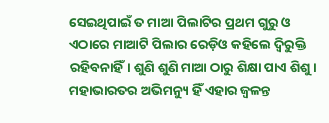ସେଇଥିପାଇଁ ତ ମାଆ ପିଲାଟିର ପ୍ରଥମ ଗୁରୁ ଓ ଏଠାରେ ମାଆଟି ପିଲାର ରେଡ଼ିଓ କହିଲେ ଦ୍ଵିରୁକ୍ତି ରହିବନାହିଁ। ଶୁଣି ଶୁଣି ମାଆ ଠାରୁ ଶିକ୍ଷା ପାଏ ଶିଶୁ। ମହାଭାରତର ଅଭିମନ୍ୟୁ ହିଁ ଏହାର ଜ୍ୱଳନ୍ତ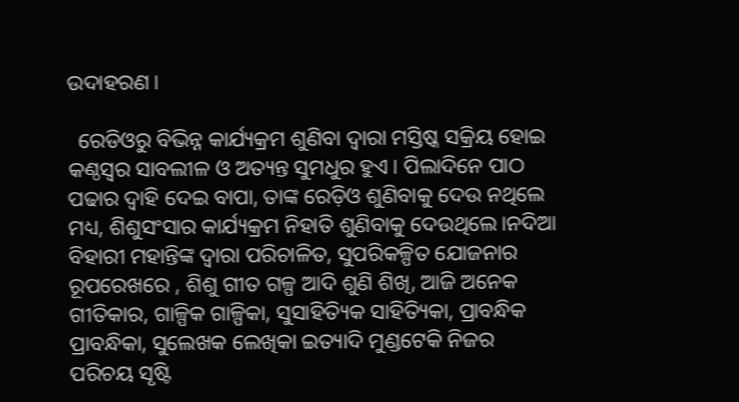ଉଦାହରଣ।

  ରେଡିଓରୁ ବିଭିନ୍ନ କାର୍ଯ୍ୟକ୍ରମ ଶୁଣିବା ଦ୍ଵାରା ମସ୍ତିଷ୍କ ସକ୍ରିୟ ହୋଇ କଣ୍ଠସ୍ୱର ସାବଲୀଳ ଓ ଅତ୍ୟନ୍ତ ସୁମଧୁର ହୁଏ। ପିଲାଦିନେ ପାଠ ପଢାର ଦ୍ୱାହି ଦେଇ ବାପା, ତାଙ୍କ ରେଡ଼ିଓ ଶୁଣିବାକୁ ଦେଉ ନଥିଲେ ମଧ୍ୟ, ଶିଶୁସଂସାର କାର୍ଯ୍ୟକ୍ରମ ନିହାତି ଶୁଣିବାକୁ ଦେଉଥିଲେ।ନଦିଆ ବିହାରୀ ମହାନ୍ତିଙ୍କ ଦ୍ଵାରା ପରିଚାଳିତ, ସୁପରିକଳ୍ପିତ ଯୋଜନାର ରୂପରେଖରେ , ଶିଶୁ ଗୀତ ଗଳ୍ପ ଆଦି ଶୁଣି ଶିଖି, ଆଜି ଅନେକ ଗୀତିକାର, ଗାଳ୍ପିକ ଗାଳ୍ପିକା, ସୁସାହିତ୍ୟିକ ସାହିତ୍ୟିକା, ପ୍ରାବନ୍ଧିକ ପ୍ରାବନ୍ଧିକା, ସୁଲେଖକ ଲେଖିକା ଇତ୍ୟାଦି ମୁଣ୍ଡଟେକି ନିଜର ପରିଚୟ ସୃଷ୍ଟି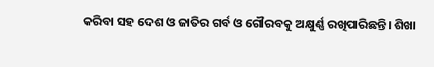କରିବା ସହ ଦେଶ ଓ ଜାତିର ଗର୍ବ ଓ ଗୌରବକୁ ଅକ୍ଷୁର୍ଣ୍ଣ ରଖିପାରିଛନ୍ତି। ଶିଖା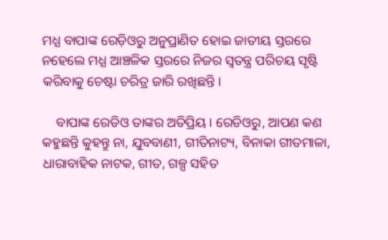ମଧ୍ଯ ବାପାଙ୍କ ରେଡ଼ିଓରୁ ଅନୁପ୍ରାଣିତ ହୋଇ ଜାତୀୟ ସ୍ତରରେ ନହେଲେ ମଧ୍ଯ ଆଞ୍ଚଳିକ ସ୍ତରରେ ନିଜର ସ୍ଵତନ୍ତ୍ର ପରିଚୟ ସୃଷ୍ଟି କରିବାକୁ ଚେଷ୍ଟା ଚରିତ୍ର ଜାରି ରଖିଛନ୍ତି।

    ବାପାଙ୍କ ରେଡିଓ ତାଙ୍କର ଅତିପ୍ରିୟ। ରେଡିଓରୁ, ଆପଣ କଣ କହୁଛନ୍ତି କୁହନ୍ତୁ ନା, ଯୁବବାଣୀ, ଗୀତିନାଟ୍ୟ, ବିନାକା ଗୀତମାଳା, ଧାରାବାହିକ ନାଟକ, ଗୀତ, ଗଳ୍ପ ସହିତ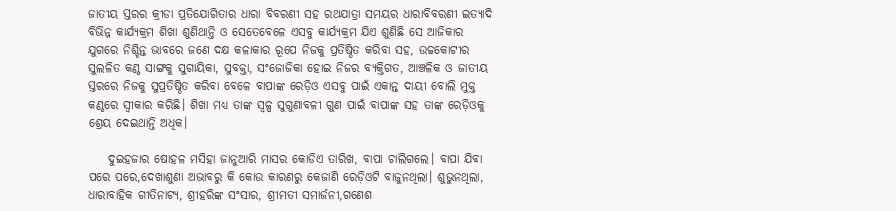ଜାତୀୟ ସ୍ତରର କ୍ରୀଡା ପ୍ରତିଯୋଗିତାର ଧାରା ବିବରଣୀ ସହ ରଥଯାତ୍ରା ସମୟର ଧାରାବିବରଣୀ ଇତ୍ୟାଦି ବିଭିନ୍ନ କାର୍ଯ୍ୟକ୍ରମ ଶିଖା ଶୁଣିଥାନ୍ତି ଓ ସେତେବେଳେ ଏସବୁ କାର୍ଯ୍ୟକ୍ରମ ଯିଏ ଶୁଣିଛି ସେ ଆଜିକାର ଯୁଗରେ ନିଶ୍ଚିନ୍ତ ଭାବରେ ଜଣେ ଦକ୍ଷ କଳାକାର ରୂପେ ନିଜକୁ ପ୍ରତିଷ୍ଠିତ କରିବା ସହ, ଉଚ୍ଚକୋଟୀର ସୁଲଳିତ କଣ୍ଠ ସାଙ୍ଗକୁ ସୁଗାୟିକା, ସୁବକ୍ତା, ସଂଜୋଜିକା ହୋଇ ନିଜର ବ୍ୟକ୍ତିଗତ, ଆଞ୍ଚଳିକ ଓ ଜାତୀୟ ସ୍ତରରେ ନିଜକୁ ସୁପ୍ରତିଷ୍ଠିତ କରିବା ବେଳେ ବାପାଙ୍କ ରେଡ଼ିଓ ଏସବୁ ପାଇଁ ଏକାନ୍ତ ଦାୟୀ ବୋଲି ମୁକ୍ତ କଣ୍ଠରେ ସ୍ବୀକାର କରିଛି। ଶିଖା ମଧ୍ଯ ତାଙ୍କ ସ୍ଵଳ୍ପ ସୁଗୁଣାବଳୀ ଗୁଣ ପାଇଁ ବାପାଙ୍କ ସହ ତାଙ୍କ ରେଡ଼ିଓକୁ ଶ୍ରେୟ ଦେଇଥାନ୍ତି ଅଧିକ।

    ଦୁଇହଜାର ଷୋହଳ ମସିହା ଜାନୁଆରି ମାସର କୋଡିଏ ତାରିଖ, ବାପା ଚାଲିଗଲେ। ବାପା ଯିବା ପରେ ପରେ,ଦେଖାଶୁଣା ଅଭାବରୁ କି କୋଉ କାରଣରୁ କେଜାଣି ରେଡ଼ିଓଟି ବାଜୁନଥିଲା। ଶୁଭୁନଥିଲା, ଧାରାବାହିକ ଗୀତିନାଟ୍ୟ, ଶ୍ରୀହରିଙ୍କ ସଂସାର, ଶ୍ରୀମତୀ ସମାର୍ଜନୀ,ଗଣେଶ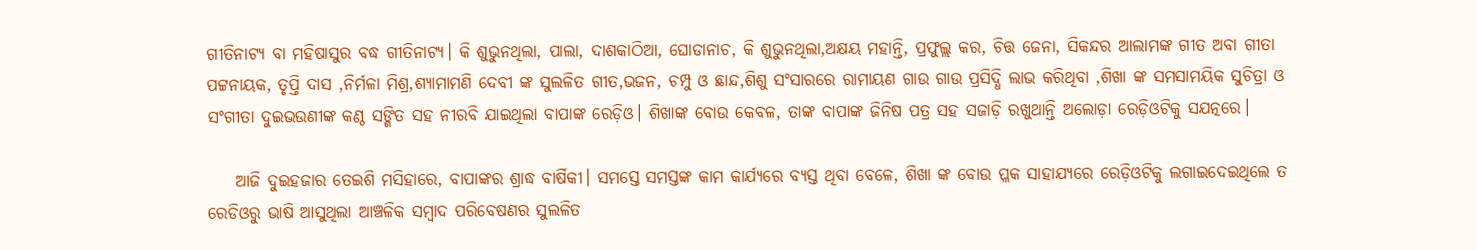ଗୀତିନାଟ୍ୟ ବା ମହିଷାସୁର ବଦ୍ଧ ଗୀତିନାଟ୍ୟ। କି ଶୁଭୁନଥିଲା, ପାଲା, ଦାଶକାଠିଆ, ଘୋଡାନାଚ, କି ଶୁଭୁନଥିଲା,ଅକ୍ଷୟ ମହାନ୍ତି, ପ୍ରଫୁଲ୍ଲ କର, ଚିତ୍ତ ଜେନା, ସିକନ୍ଦର ଆଲାମଙ୍କ ଗୀତ ଅବା ଗୀତା ପଟ୍ଟନାୟକ, ତୃପ୍ତି ଦାସ ,ନିର୍ମଳା ମିଶ୍ର,ଶ୍ୟାମାମଣି ଦେବୀ ଙ୍କ ସୁଲଳିତ ଗୀତ,ଭଜନ, ଚମ୍ପୁ ଓ ଛାନ୍ଦ,ଶିଶୁ ସଂସାରରେ ରାମାୟଣ ଗାଉ ଗାଉ ପ୍ରସିଦ୍ଧି ଲାଭ କରିଥିବା ,ଶିଖା ଙ୍କ ସମସାମୟିକ ସୁଚିତ୍ରା ଓ ସଂଗୀତା ଦୁଇଭଉଣୀଙ୍କ କଣ୍ଠ ସଙ୍ଗିତ ସହ ନୀରବି ଯାଇଥିଲା ବାପାଙ୍କ ରେଡ଼ିଓ। ଶିଖାଙ୍କ ବୋଉ କେବଳ, ତାଙ୍କ ବାପାଙ୍କ ଜିନିଷ ପତ୍ର ସହ ସଜାଡ଼ି ରଖୁଥାନ୍ତି ଅଲୋଡ଼ା ରେଡ଼ିଓଟିକୁ ସଯତ୍ନରେ।

    ଆଜି ଦୁଇହଜାର ତେଇଶି ମସିହାରେ, ବାପାଙ୍କର ଶ୍ରାଦ୍ଧ ବାର୍ଷିକୀ। ସମସ୍ତେ ସମସ୍ତଙ୍କ କାମ କାର୍ଯ୍ୟରେ ବ୍ୟସ୍ତ ଥିବା ବେଳେ, ଶିଖା ଙ୍କ ବୋଉ ପ୍ଳକ ସାହାଯ୍ୟରେ ରେଡ଼ିଓଟିକୁ ଲଗାଇଦେଇଥିଲେ ତ ରେଡିଓରୁ ଭାଷି ଆସୁଥିଲା ଆଞ୍ଚଳିକ ସମ୍ବାଦ ପରିବେଷଣର ସୁଲଳିତ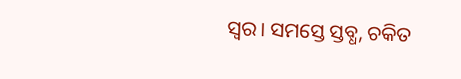ସ୍ବର। ସମସ୍ତେ ସ୍ତବ୍ଧ, ଚକିତ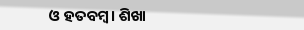ଓ ହତବମ୍ୱ। ଶିଖା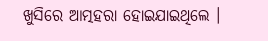ଖୁସିରେ ଆତ୍ମହରା ହୋଇଯାଇଥିଲେ ।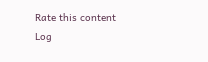Rate this content
Log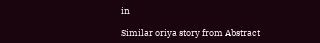in

Similar oriya story from Abstract